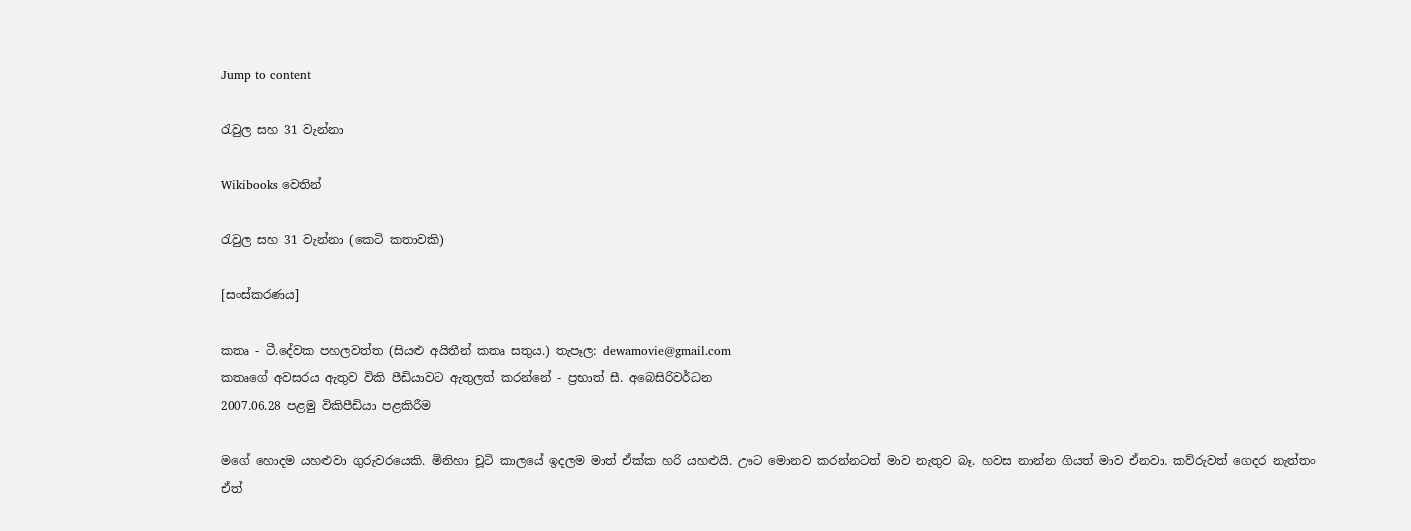Jump to content

රැවුල සහ 31 වැන්නා

Wikibooks වෙතින්

රැවුල සහ 31 වැන්නා (කෙටි කතාවකි)

[සංස්කරණය]

කතෘ - ටී.දේවක පහලවත්ත (සියළු අයිතීන් කතෘ සතුය.) තැපෑල: dewamovie@gmail.com
කතෘගේ අවසරය ඇතුව විකි පීඩියාවට ඇතුලත් කරන්නේ - ප්‍රභාත් සී. අබෙසිරිවර්ධන
2007.06.28 පළමු විකිපීඩියා පළකිරීම

මගේ හොදම යහළුවා ගුරුවරයෙකි. මිනිහා චූටි කාලයේ ඉදලම මාත් ඒක්ක හරි යහළුයි. ඌට මොනව කරන්නටත් මාව නැතුව බෑ. හවස නාන්න ගියත් මාව ඒනවා. කව්රුවත් ගෙදර නැත්තං ඒත්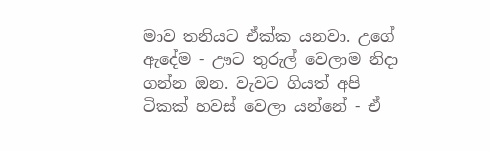මාව තනියට ඒක්ක යනවා. උගේ ඇදේම - ඌට තුරුල් වෙලාම නිදා ගන්න ඔන. වැවට ගියත් අපි ටිකක් හවස් වෙලා යන්නේ - ඒ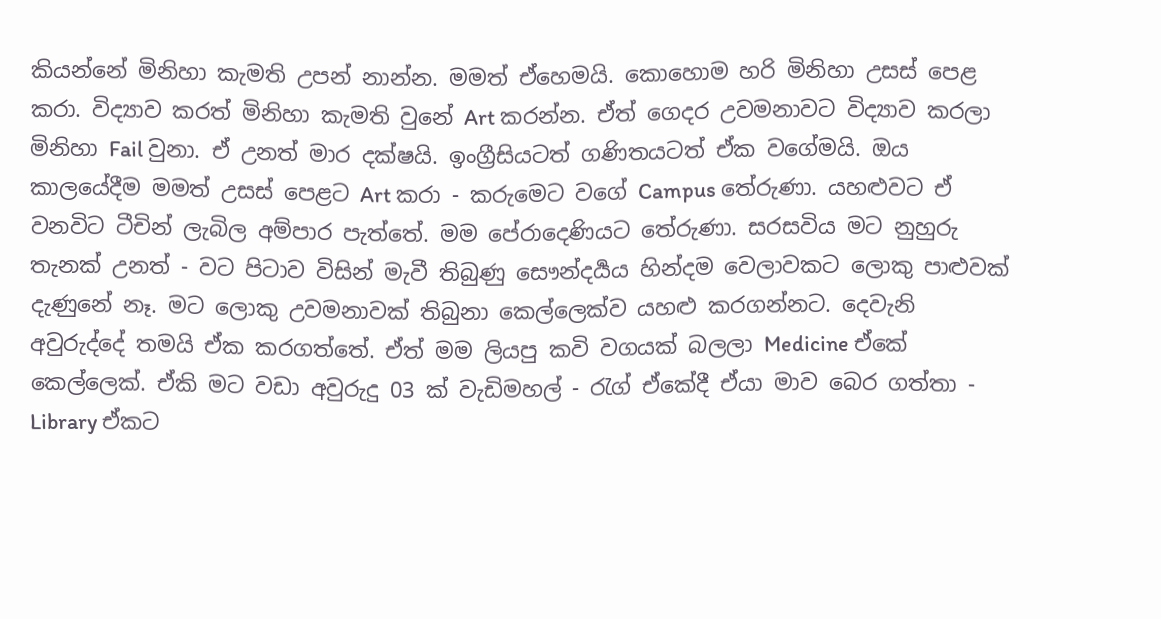කියන්නේ මිනිහා කැමති උපන් නාන්න. මමත් ඒහෙමයි. කොහොම හරි මිනිහා උසස් පෙළ කරා. විද්‍යාව කරත් මිනිහා කැමති වුනේ Art කරන්න. ඒත් ගෙදර උවමනාවට විද්‍යාව කරලා මිනිහා Fail වුනා. ඒ උනත් මාර දක්ෂයි. ඉංග්‍රීසියටත් ගණිතයටත් ඒක වගේමයි. ඔය කාලයේදීම මමත් උසස් පෙළට Art කරා - කරුමෙට වගේ Campus තේරුණා. යහළුවට ඒ වනවිට ටීචින් ලැබිල අම්පාර පැත්තේ. මම පේරාදෙණියට තේරුණා. සරසවිය මට නුහුරු තැනක් උනත් - වට පිටාව විසින් මැවී තිබුණු සෞන්දර්‍යය හින්දම වෙලාවකට ලොකු පාළුවක් දැණුනේ නෑ. මට ලොකු උවමනාවක් තිබුනා කෙල්ලෙක්ව යහළු කරගන්නට. දෙවැනි අවුරුද්දේ තමයි ඒක කරගත්තේ. ඒත් මම ලියපු කවි වගයක් බලලා Medicine ඒකේ කෙල්ලෙක්. ඒකි මට වඩා අවුරුදු 03 ක් වැඩිමහල් - රැග් ඒකේදී ඒයා මාව බෙර ගත්තා - Library ඒකට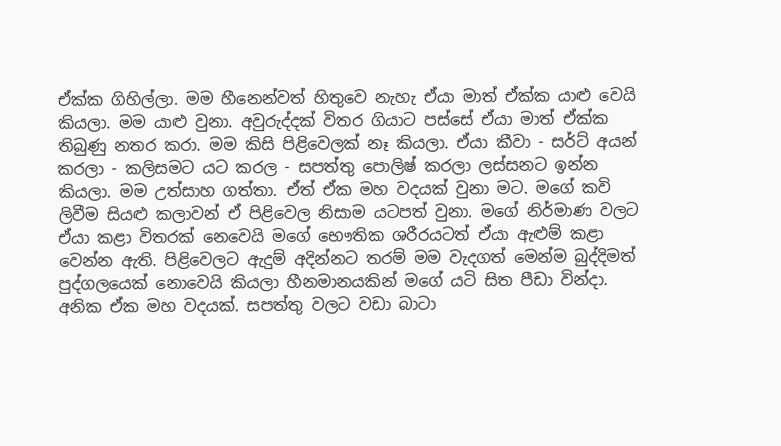ඒක්ක ගිහිල්ලා. මම හීනෙන්වත් හිතුවෙ නැහැ ඒයා මාත් ඒක්ක යාළු වෙයි කියලා. මම යාළු වුනා. අවුරුද්දක් විතර ගියාට පස්සේ ඒයා මාත් ඒක්ක තිබුණු නතර කරා. මම කිසි පිළිවෙලක් නෑ කියලා. ඒයා කීවා - සර්ට් අයන් කරලා - කලිසමට යට කරල - සපත්තු පොලිෂ් කරලා ලස්සනට ඉන්න කියලා. මම උත්සාහ ගත්තා. ඒත් ඒක මහ වදයක් වුනා මට. මගේ කවි ලිවීම සියළු කලාවන් ඒ පිළිවෙල නිසාම යටපත් වුනා. මගේ නිර්මාණ වලට ඒයා කළා විතරක් නෙවෙයි මගේ භෞතික ශරීරයටත් ඒයා ඇළුම් කළා වෙන්න ඇති. පිළිවෙලට ඇදුම් අදින්නට තරම් මම වැදගත් මෙන්ම බුද්දිමත් පුද්ගලයෙක් නොවෙයි කියලා හීනමානයකින් මගේ යටි සිත පීඩා වින්දා. අනික ඒක මහ වදයක්. සපත්තු වලට වඩා බාටා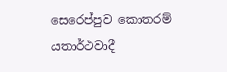සෙරෙප්පුව කොතරම් යතාර්ථවාදී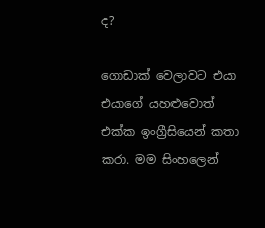ද?

ගොඩාක් වෙලාවට එයා එයාගේ යහළුවොත් එක්ක ඉංග්‍රීසියෙන් කතා කරා. මම සිංහලෙන්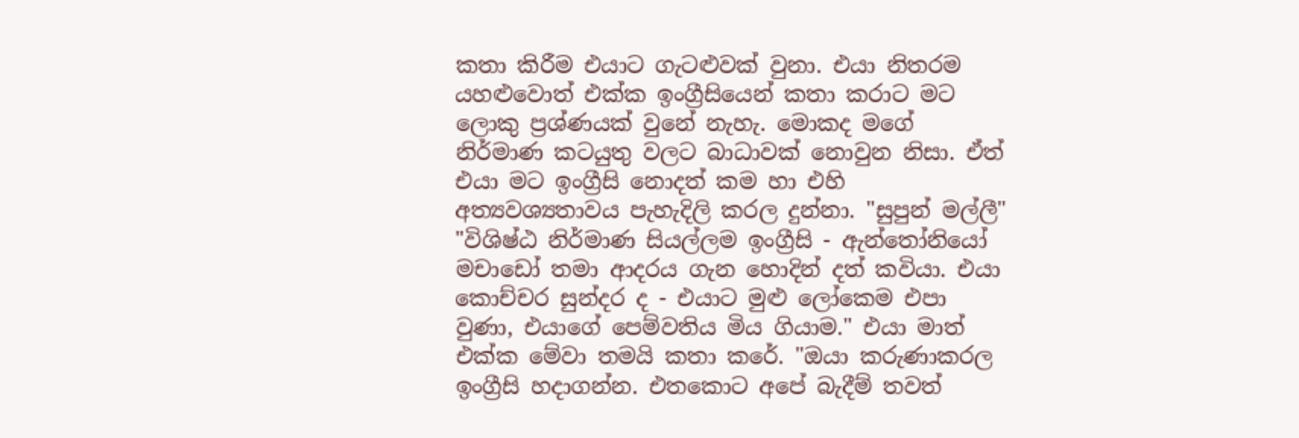කතා කිරීම එයාට ගැටළුවක් වුනා. එයා නිතරම යහළුවොත් එක්ක ඉංග්‍රීසියෙන් කතා කරාට මට ලොකු ප්‍රශ්ණයක් වුනේ නැහැ. මොකද මගේ නිර්මාණ කටයුතු වලට බාධාවක් නොවුන නිසා. ඒත් එයා මට ඉංග්‍රීසි නොදත් කම හා එහි අත්‍යවශ්‍යතාවය පැහැදිලි කරල දුන්නා. "සුපුන් මල්ලී" "විශිෂ්ඨ නිර්මාණ සියල්ලම ඉංග්‍රීසි - ඇන්තෝනියෝ මචාඩෝ තමා ආදරය ගැන හොදින් දත් කවියා. එයා කොච්චර සුන්දර ද - එයාට මුළු ලෝකෙම එපා වුණා, එයාගේ පෙම්වතිය මිය ගියාම." එයා මාත් එක්ක මේවා තමයි කතා කරේ. "ඔයා කරුණාකරල ඉංග්‍රීසි හදාගන්න. එතකොට අපේ බැදීම් තවත්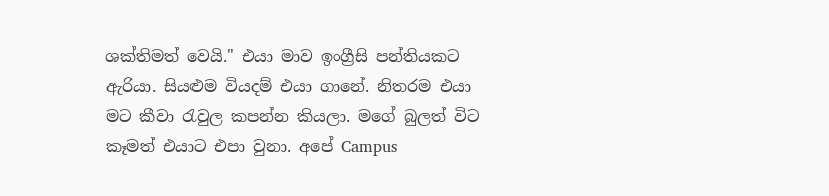ශක්තිමත් වෙයි." එයා මාව ඉංග්‍රීසි පන්තියකට ඇරියා. සියළුම වියදම් එයා ගානේ. නිතරම එයා මට කීවා රැවුල කපන්න කියලා. මගේ බුලත් විට කෑමත් එයාට එපා වුනා. අපේ Campus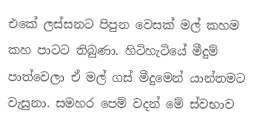එකේ ලස්සනට පිපුන වෙසක් මල් කහම කහ පාටට තිබුණා. හිටිහැටියේ මීදුම් පාත්වෙලා ඒ මල් ගස් මීදුමෙන් යාන්තමට වැසුනා. සමහර පෙම් වදන් මේ ස්වභාව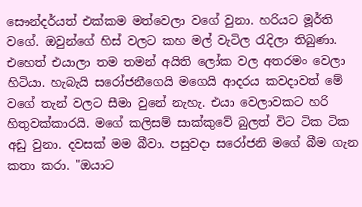සෞන්දර්යත් එක්කම මත්වෙලා වගේ වුනා. හරියට මූර්ති වගේ. ඔවුන්ගේ හිස් වලට කහ මල් වැටිල රැදිලා තිබුණා. එහෙත් එයාලා තම තමන් අයිති ලෝක වල අතරමං වෙලා හිටියා. හැබැයි සරෝජනීගෙයි මගෙයි ආදරය කවදාවත් මේ වගේ තැන් වලට සීමා වුනේ නැහැ. එයා වෙලාවකට හරි හිතුවක්කාරයි. මගේ කලිසම් සාක්කුවේ බුලත් විට ටික ටික අඩු වුනා. දවසක් මම බීවා. පසුවදා සරෝජනි මගේ බීම ගැන කතා කරා. "ඔයාට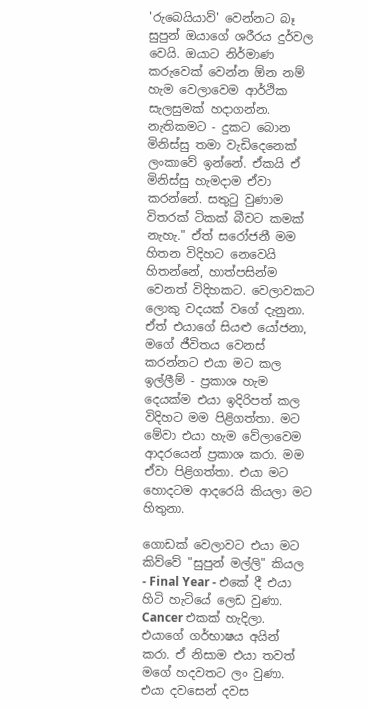'රුබෙයියාව්' වෙන්නට බෑ සුපුන් ඔයාගේ ශරීරය දුර්වල වෙයි. ඔයාට නිර්මාණ කරුවෙක් වෙන්න ඕන නම් හැම වෙලාවෙම ආර්ථික සැලසුමක් හදාගන්න. නැතිකමට - දුකට බොන මිනිස්සු තමා වැඩිදෙනෙක් ලංකාවේ ඉන්නේ. ඒකයි ඒ මිනිස්සු හැමදාම ඒවා කරන්නේ. සතුටු වුණාම විතරක් ටිකක් බීවට කමක් නැහැ." ඒත් සරෝජනී මම හිතන විදිහට නෙවෙයි හිතන්නේ, හාත්පසින්ම වෙනත් විදිහකට. වෙලාවකට ලොකු වදයක් වගේ දැනුනා. ඒත් එයාගේ සියළු යෝජනා, මගේ ජීවිතය වෙනස් කරන්නට එයා මට කල ඉල්ලීම් - ප්‍රකාශ හැම දෙයක්ම එයා ඉදිරිපත් කල විදිහට මම පිළිගත්තා. මට මේවා එයා හැම වේලාවෙම ආදරයෙන් ප්‍රකාශ කරා. මම ඒවා පිළිගත්තා. එයා මට හොදටම ආදරෙයි කියලා මට හිතුනා.

ගොඩක් වෙලාවට එයා මට කිව්වේ "සුපුන් මල්ලි" කියල - Final Year - එකේ දී එයා හිටි හැටියේ ලෙඩ වුණා. Cancer එකක් හැදිලා. එයාගේ ගර්භාෂය අයින් කරා. ඒ නිසාම එයා තවත් මගේ හදවතට ලං වුණා. එයා දවසෙන් දවස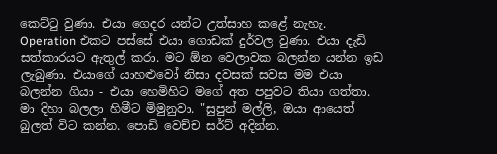කෙට්ටු වුණා. එයා ගෙදර යන්ට උත්සාහ කළේ නැහැ. Operation එකට පස්සේ එයා ගොඩක් දුර්වල වුණා. එයා දැඩි සත්කාරයට ඇතුල් කරා. මට ඕන වෙලාවක බලන්න යන්න ඉඩ ලැබුණා. එයාගේ යාහළුවෝ නිසා දවසක් සවස මම එයා බලන්න ගියා - එයා හෙමිහිට මගේ අත පපුවට තියා ගත්තා. මා දිහා බලලා හිමීට මිමුනුවා. "සුපුන් මල්ලි, ඔයා ආයෙත් බුලත් විට කන්න. පොඩි වෙච්ච සර්ට් අදින්න.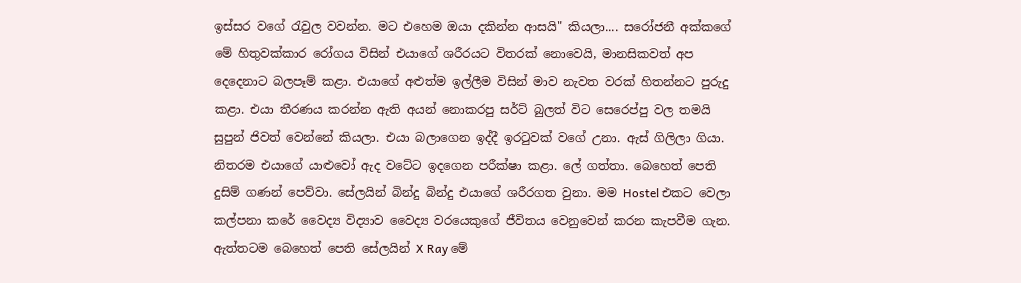ඉස්සර වගේ රැවුල වවන්න. මට එහෙම ඔයා දකින්න ආසයි" කියලා.... සරෝජනී අක්කගේ මේ හිතුවක්කාර රෝගය විසින් එයාගේ ශරීරයට විතරක් නොවෙයි, මානසිකවත් අප දෙදෙනාට බලපෑම් කළා. එයාගේ අළුත්ම ඉල්ලීම විසින් මාව නැවත වරක් හිතන්නට පුරුදු කළා. එයා තීරණය කරන්න ඇති අයන් නොකරපු සර්ට් බුලත් විට සෙරෙප්පු වල තමයි සුපුන් ජිවත් වෙන්නේ කියලා. එයා බලාගෙන ඉද්දී ඉරටුවක් වගේ උනා. ඇස් ගිලිලා ගියා. නිතරම එයාගේ යාළුවෝ ඇද වටේට ඉදගෙන පරීක්ෂා කළා. ලේ ගත්තා. බෙහෙත් පෙති දුසිම් ගණන් පෙව්වා. සේලයින් බින්දු බින්දු එයාගේ ශරීරගත වුනා. මම Hostel එකට වෙලා කල්පනා කරේ වෛද්‍ය විද්‍යාව වෛද්‍ය වරයෙකුගේ ජීවිතය වෙනුවෙන් කරන කැපවීම ගැන. ඇත්තටම බෙහෙත් පෙති සේලයින් X Ray මේ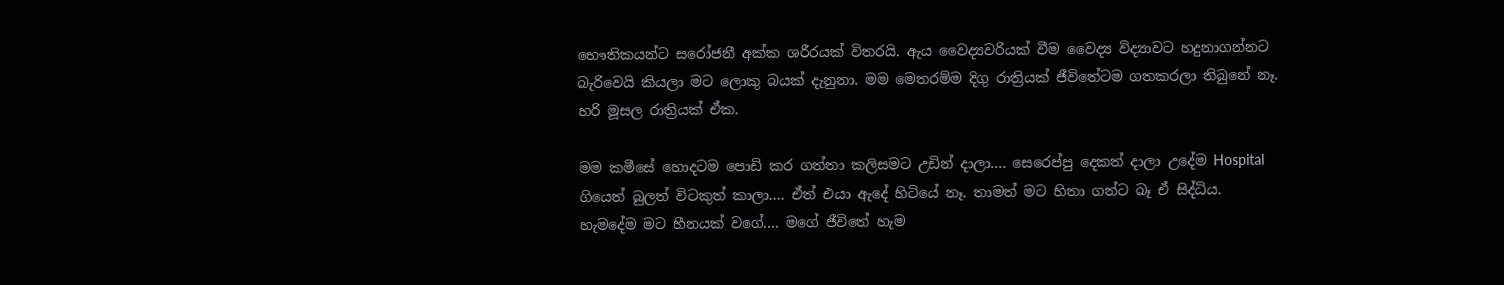භෞතිකයන්ට සරෝජනී අක්ක ශරීරයක් විතරයි. ඇය වෛද්‍යවරියක් වීම වෛද්‍ය විද්‍යාවට හදුනාගන්නට බැරිවෙයි කියලා මට ලොකු බයක් දැනුනා. මම මෙතරම්ම දිගු රාත්‍රියක් ජීවි‍තේටම ගතකරලා තිබුනේ නෑ. හරි මූසල රාත්‍රියක් ඒක.

මම කමීසේ හොදටම පොඩි කර ගත්තා කලිසමට උඩින් දාලා.... සෙරෙප්පු දෙකත් දාලා උදේම Hospital ගියෙත් බුලත් විටකුත් කාලා.... ඒත් එයා ඇදේ හිටියේ නෑ. තාමත් මට හිතා ගන්ට බෑ ඒ සිද්ධිය. හැමදේම මට හීනයක් වගේ.... මගේ ජීවිතේ හැම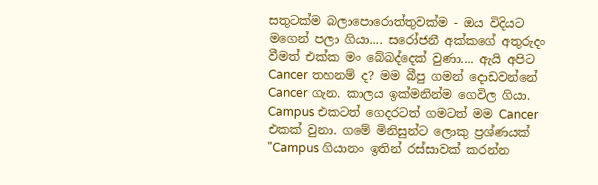සතුටක්ම බලාපොරොත්තුවක්ම - ඔය විදියට මගෙන් පලා ගියා.... සරෝජනී අක්කගේ අතුරුදං වීමත් එක්ක මං බේබද්දෙක් වුණා.... ඇයි අපිට Cancer තහනම් ද? මම බීපු ගමන් දොඩවන්නේ Cancer ගැන. කාලය ඉක්මනින්ම ගෙවිල ගියා. Campus එකටත් ගෙදරටත් ගමටත් මම Cancer එකක් වුනා. ගමේ මිනිසුන්ට ලොකු ප්‍රශ්ණයක් "Campus ගියානං ඉතින් රස්සාවක් කරන්න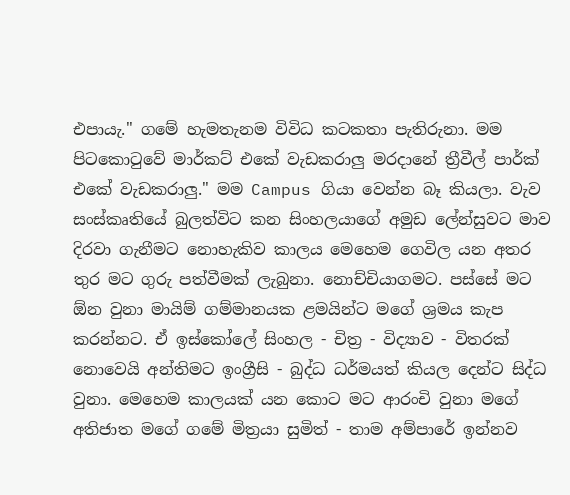එපායැ." ගමේ හැමතැනම විවිධ කටකතා පැතිරුනා. මම පිටකොටුවේ මාර්කට් එකේ වැඩකරාලු මරදානේ ත්‍රීවීල් පාර්ක් එකේ වැඩකරාලු." මම Campus ගියා වෙන්න බෑ කියලා. වැව සංස්කෘතියේ බුලත්විට කන සිංහලයාගේ අමුඩ ලේන්සුවට මාව දිරවා ගැනීමට නොහැකිව කාලය මෙහෙම ගෙවිල යන අතර තුර මට ගුරු පත්වීමක් ලැබුනා. නොච්චියාගමට. පස්සේ මට ඕන වුනා මායිම් ගම්මානයක ළමයින්ට මගේ ශ්‍රමය කැප කරන්නට. ඒ ඉස්කෝලේ සිංහල - චිත්‍ර - විද්‍යාව - විතරක් නොවෙයි අන්තිමට ඉංග්‍රීසි - බුද්ධ ධර්මයත් කියල දෙන්ට සිද්ධ වුනා. මෙහෙම කාලයක් යන කොට මට ආරංචි වුනා මගේ අතිජාත මගේ ගමේ මිත්‍රයා සුමිත් - තාම අම්පාරේ ඉන්නව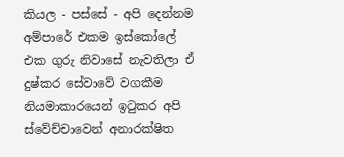කියල - පස්සේ - අපි දෙන්නම අම්පාරේ එකම ඉස්කෝලේ එක ගුරු නිවාසේ නැවතිලා ඒ දුෂ්කර සේවාවේ වගකීම නියමාකාරයෙන් ඉටුකර අපි ස්වේච්චාවෙන් අනාරක්ෂිත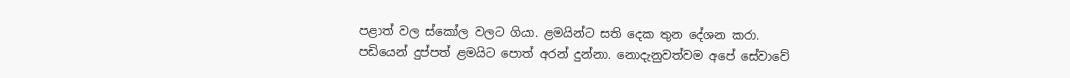පළාත් වල ස්කෝල වලට ගියා. ළමයින්ට සති දෙක තුන දේශන කරා. පඩියෙන් දුප්පත් ළමයිට පොත් අරන් දුන්නා. නොදැනුවත්වම අපේ සේවාවේ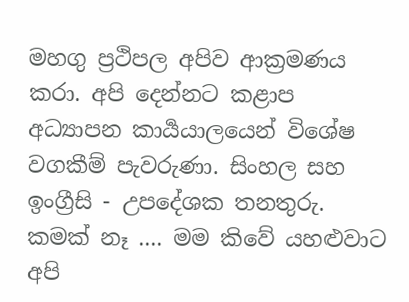මහගු ප්‍රථිපල අපිව ආක්‍රමණය කරා. අපි දෙන්නට කළාප අධ්‍යාපන කාර්‍යයාලයෙන් විශේෂ වගකීම් පැවරුණා. සිංහල සහ ඉංග්‍රීසි - උපදේශක තනතුරු. කමක් නෑ .... මම කිවේ යහළුවාට අපි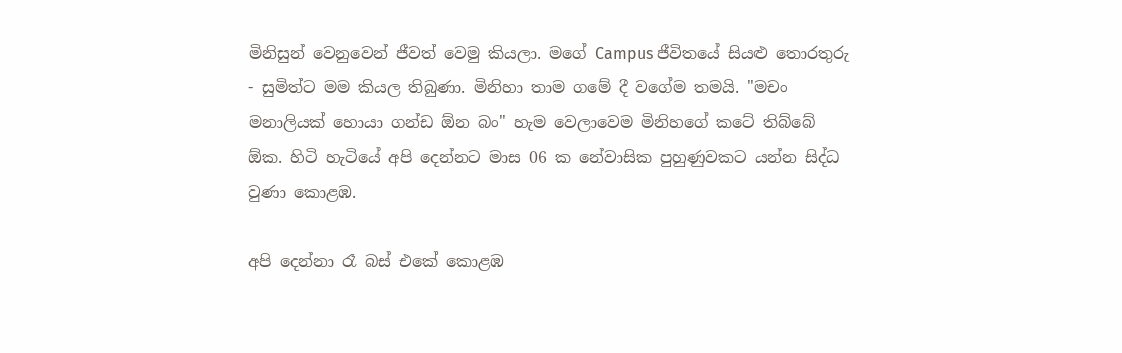මිනිසුන් වෙනුවෙන් ජීවත් වෙමු කියලා. මගේ Campus ජීවිතයේ සියළු තොරතුරු - සුමිත්ට මම කියල තිබුණා. මිනිහා තාම ගමේ දී වගේම තමයි. "මචං මනාලියක් හොයා ගන්ඩ ඕන බං" හැම වෙලාවෙම මිනිහගේ කටේ තිබ්බේ ඕක. හිටි හැටියේ අපි දෙන්නට මාස 06 ක නේවාසික පුහුණුවකට යන්න සිද්ධ වුණා කොළඹ.

අපි දෙන්නා රෑ බස් එකේ කොළඹ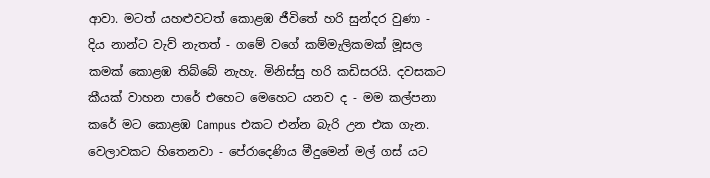ආවා. මටත් යහළුවටත් කොළඹ ජීවිතේ හරි සුන්දර වුණා - දිය නාන්ට වැව් නැතත් - ගමේ වගේ කම්මැලිකමක් මූසල කමක් කොළඹ තිබ්බේ නැහැ. මිනිස්සු හරි කඩිසරයි. දවසකට කීයක් වාහන පාරේ එහෙට මෙහෙට යනව ද - මම කල්පනා කරේ මට කොළඹ Campus එකට එන්න බැරි උන එක ගැන. වෙලාවකට හිතෙනවා - පේරාදෙණිය මීදුමෙන් මල් ගස් යට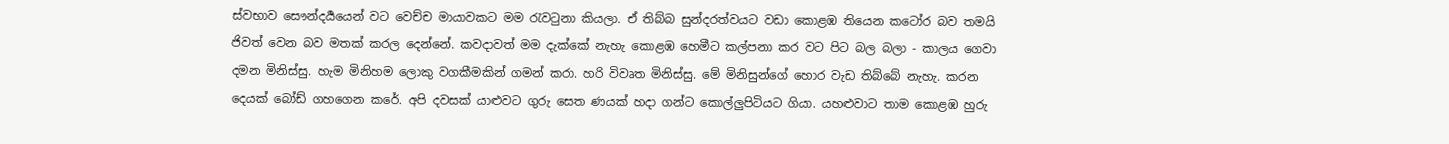ස්වභාව සෞන්දර්‍යයෙන් වට වෙච්ච මායාවකට මම රැවටුනා කියලා. ඒ තිබ්බ සුන්දරත්වයට වඩා කොළඹ තියෙන කටෝර බව තමයි ජිවත් වෙන බව මතක් කරල දෙන්නේ. කවදාවත් මම දැක්කේ නැහැ කොළඹ හෙමීට කල්පනා කර වට පිට බල බලා - කාලය ගෙවා දමන මිනිස්සු. හැම මිනිහම ලොකු වගකීමකින් ගමන් කරා. හරි විවෘත මිනිස්සු. මේ මිනිසුන්ගේ හොර වැඩ තිබ්බේ නැහැ. කරන දෙයක් බෝඩ් ගහගෙන කරේ. අපි දවසක් යාළුවට ගුරු සෙත ණයක් හදා ගන්ට කොල්ලුපිටියට ගියා. යහළුවාට තාම කොළඹ හුරු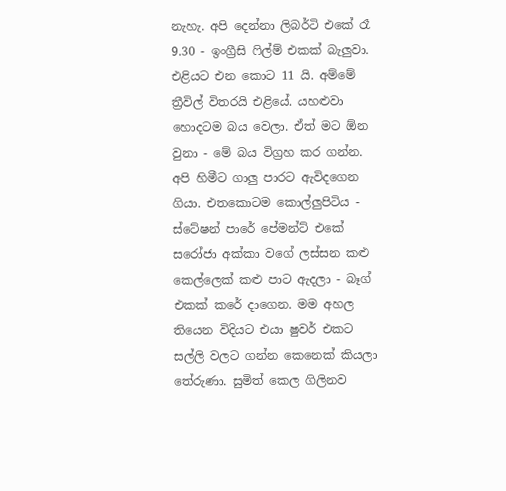නැහැ. අපි දෙන්නා ලිබර්ටි එකේ රෑ 9.30 - ඉංග්‍රීසි ෆි‍ල්ම් එකක් බැලුවා. එළියට එන කොට 11 යි. අම්මේ ත්‍රීවිල් විතරයි එළියේ. යහළුවා හොදටම බය වෙලා. ඒත් මට ඕන වුනා - මේ බය විග්‍රහ කර ගන්න. අපි හිමීට ගාලු පාරට ඇවිදගෙන ගියා. එතකොටම කොල්ලුපිටිය - ස්ටේෂන් පාරේ පේමන්ට් එකේ සරෝජා අක්කා වගේ ලස්සන කළු කෙල්ලෙක් කළු පාට ඇදලා - බෑග් එකක් කරේ දාගෙන. මම අහල තියෙන විදියට එයා ෂුවර් එකට සල්ලි වලට ගන්න කෙනෙක් කියලා තේරුණා. සුමිත් කෙල ගිලිනව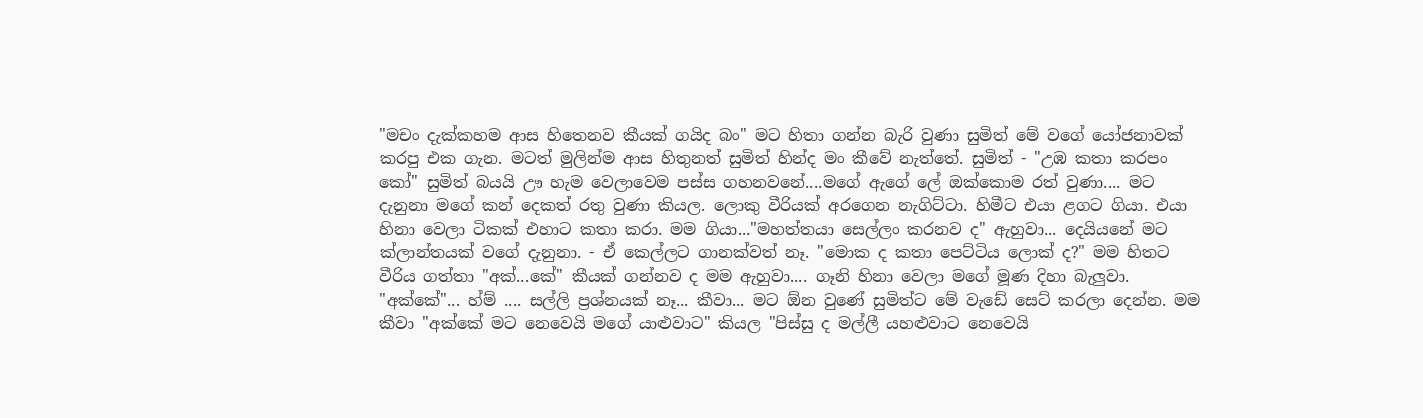"මචං දැක්කහම ආස හිතෙනව කීයක් ගයිද බං" මට හිතා ගන්න බැරි වුණා සුමිත් මේ වගේ යෝජනාවක් කරපු එක ගැන. මටත් මුලින්ම ආස හිතුනත් සුමිත් හින්ද මං කීවේ නැත්තේ. සුමිත් - "උඹ කතා කරපං කෝ" සුමිත් බයයි ඌ හැම වෙලාවෙම පස්ස ගහනවනේ....මගේ ඇගේ ලේ ඔක්කොම රත් වුණා.... මට දැනුනා මගේ කන් දෙකත් රතු වුණා කියල. ලොකු වීරියක් අරගෙන නැගිට්ටා. හිමීට එයා ළගට ගියා. එයා හිනා වෙලා ටිකක් එහාට කතා කරා. මම ගියා..."මහත්තයා සෙල්ලං කරනව ද" ඇහුවා... දෙයියනේ මට ක්ලාන්තයක් වගේ දැනුනා. - ඒ කෙල්ලට ගානක්වත් නෑ. "මොක ද කතා පෙට්ටිය ලොක් ද?" මම හිතට වීරිය ගත්තා "අක්...කේ" කීයක් ගන්නව ද මම ඇහුවා.... ගෑනි හිනා වෙලා මගේ මූණ දිහා බැලුවා. "අක්කේ"... හ්ම් .... සල්ලි ප්‍රශ්නයක් නෑ... කීවා... මට ඕන වුණේ සුමිත්ට මේ වැඩේ සෙට් කරලා දෙන්න. මම කීවා "අක්කේ මට නෙවෙයි මගේ යාළුවාට" කියල "පිස්සු ද මල්ලී යහළුවාට නෙවෙයි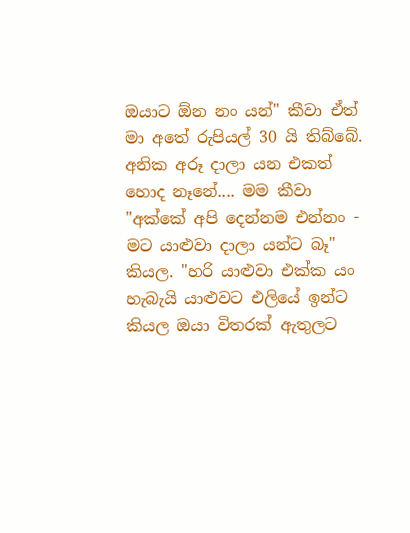ඔයාට ඕන නං යන්" කීවා ඒත් මා අතේ රුපියල් 30 යි තිබ්බේ. අනික අරූ දාලා යන එකත් හොද නෑනේ.... මම කීවා "අක්කේ අපි දෙන්නම එන්නං - මට යාළුවා දාලා යන්ට බෑ" කියල. "හරි යාළුවා එක්ක යං හැබැයි යාළුවට එලියේ ඉන්ට කියල ඔයා විතරක් ඇතුලට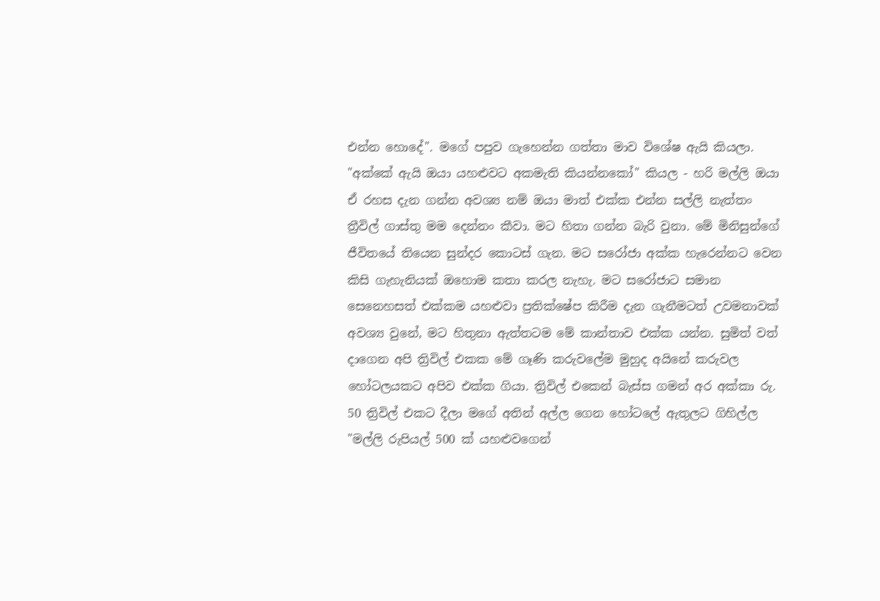එන්න හොදේ". මගේ පපුව ගැහෙන්න ගත්තා මාව විශේෂ ඇයි කියලා. "අක්කේ ඇයි ඔයා යහළුවට අකමැති කියන්නකෝ" කියල - හරි මල්ලි ඔයා ඒ රහස දැන ගන්න අවශ්‍ය නම් ඔයා මාත් එක්ක එන්න සල්ලි නැත්තං ත්‍රීවිල් ගාස්තු මම දෙන්නං කීවා. මට හිතා ගන්න බැරි වුනා. මේ මිනිසුන්ගේ ජීවිතයේ තියෙන සුන්දර කොටස් ගැන. මට සරෝජා අක්ක හැරෙන්න‍ට වෙන කිසි ගැහැනියක් ඔහොම කතා කරල නැහැ. මට සරෝජාට සමාන සෙනෙහසත් එක්කම යහළුවා ප්‍රතික්ෂේප කිරීම දැන ගැනීමටත් උවමනාවක් අවශ්‍ය වුනේ, මට හිතුනා ඇත්තටම මේ කාන්තාව එක්ක යන්න. සුමිත් වත් දාගෙන අපි ත්‍රිවිල් එකක මේ ගෑණි කරුවලේම මුහුද අයිනේ කරුවල හෝටලයකට අපිව එක්ක ගියා. ත්‍රිවිල් එකෙන් බැස්ස ගමන් අර අක්කා රු. 50 ත්‍රිවිල් එකට දීලා මගේ අතින් අල්ල ගෙන හෝටලේ ඇතුලට ගිහිල්ල "මල්ලි රුපියල් 500 ක් යහළුවගෙන්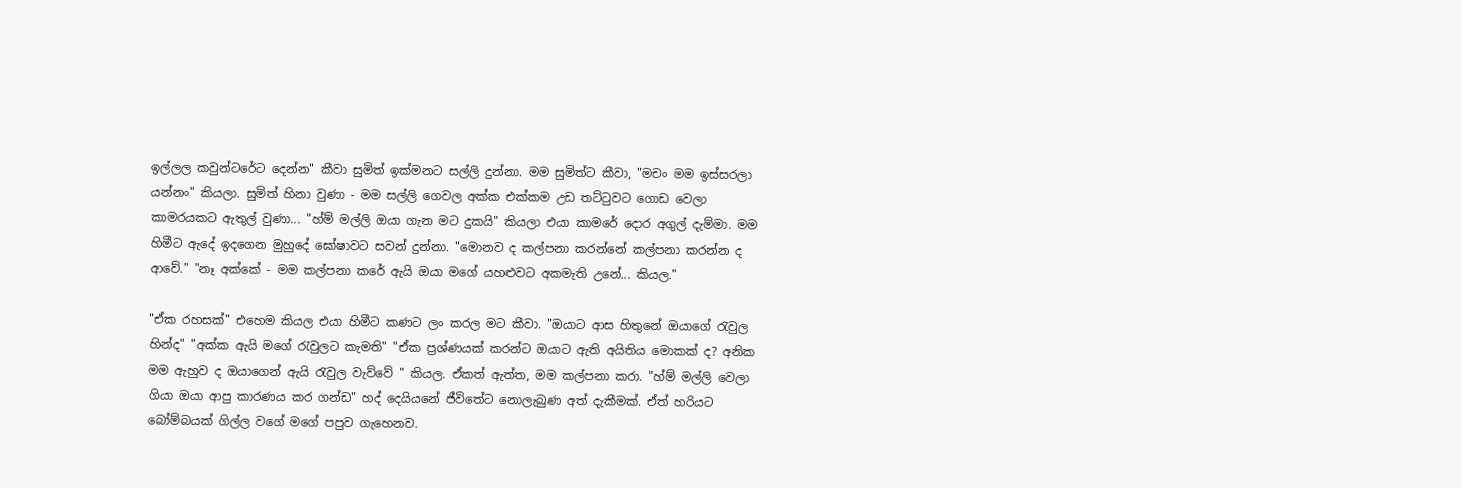ඉල්ලල කවුන්ටරේට දෙන්න" කීවා සුමිත් ඉක්මනට සල්ලි දුන්නා. මම සුමිත්ට කීවා, "මචං මම ඉස්සරලා යන්නං" කියලා. සුමිත් හිනා වුණා - මම සල්ලි ගෙවල අක්ක එක්කම උඩ තට්ටුවට ගොඩ වෙලා කාමරයකට ඇතුල් වුණා... "හ්ම් මල්ලි ඔයා ගැන මට දුකයි" කියලා එයා කාමරේ දොර අගුල් දැම්මා. මම හිමීට ඇදේ ඉදගෙන මුහුදේ ඝෝෂාවට සවන් දුන්නා. "මොනව ද කල්පනා කරන්නේ කල්පනා කරන්න ද ආවේ." "නෑ අක්කේ - මම කල්පනා කරේ ඇයි ඔයා මගේ යහළුවට අකමැති උනේ... කියල."

"ඒක රහසක්" එහෙම කියල එයා හිමීට කණට ලං කරල මට කීවා. "ඔයාට ආස හිතුනේ ඔයාගේ රැවුල හින්ද" "අක්ක ඇයි මගේ රැවුලට කැමති" "ඒක ප්‍රශ්ණයක් කරන්ට ඔයාට ඇති අයිතිය මොකක් ද? අනික මම ඇහුව ද ඔයාගෙන් ඇයි රැවුල වැව්වේ " කියල. ඒකත් ඇත්ත, මම කල්පනා කරා. "හ්ම් මල්ලි වෙලා ගියා ඔයා ආපු කාරණය කර ගන්ඩ" හද් දෙයියනේ ජීවි‍තේට නොලැබුණ අත් දැකීමක්. ඒත් හරියට බෝම්බයක් ගිල්ල වගේ මගේ පපුව ගැහෙනව.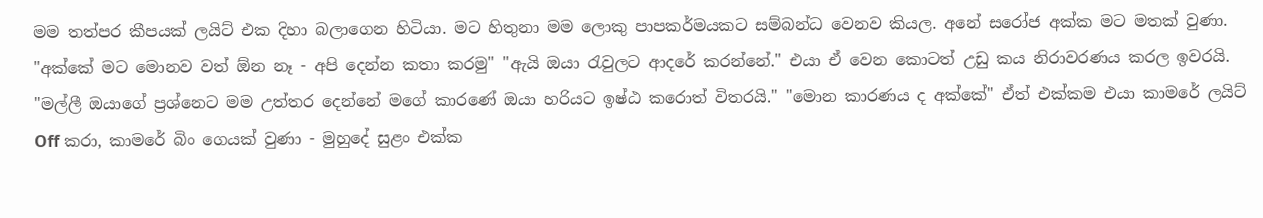මම තත්පර කීපයක් ලයිට් එක දිහා බලාගෙන හිටියා. මට හිතුනා මම ලොකු පාපකර්මයකට සම්බන්ධ වෙනව කියල. අනේ සරෝජ අක්ක මට මතක් වුණා. "අක්කේ මට මොනව වත් ඕන නෑ - අපි දෙන්න කතා කරමු" "ඇයි ඔයා රැවුලට ආදරේ කරන්නේ." එයා ඒ වෙන කොටත් උඩු කය නිරාවරණය කරල ඉවරයි. "මල්ලී ඔයාගේ ප්‍රශ්නෙට මම උත්තර දෙන්නේ මගේ කාරණේ ඔයා හරියට ඉෂ්ඨ කරොත් විතරයි." "මොන කාරණය ද අක්කේ" ඒත් එක්කම එයා කාමරේ ලයිට් Off කරා, කාමරේ බිං ගෙයක් වුණා - මුහුදේ සුළං එක්ක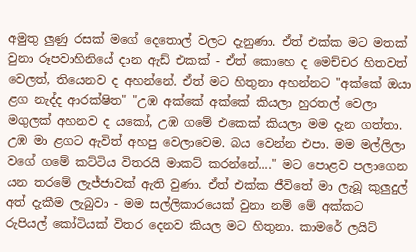අමුතු ලුණු රසක් මගේ දෙතොල් වලට දැනුණා. ඒත් එක්ක මට මතක් වුනා රූපවාහිනියේ දාන ඇඩ් එකක් - ඒත් කොහෙ ද මෙච්චර හිතවත් වෙලත්, තියෙනව ද අහන්නේ. ඒත් මට හිතුනා අහන්නට "අක්කේ ඔයා ළග නැද්ද ආරක්ෂිත" "උඹ අක්කේ අක්කේ කියලා හුරතල් වෙලා මගුලක් අහනව ද යකෝ, උඹ ගමේ එකෙක් කියලා මම දැන ගත්තා. උඹ මා ළගට ඇවිත් අහපු වෙලාවෙම. බය වෙන්න එපා. මම මල්ලිලා වගේ ගමේ කට්ටිය විතරයි මාකට් කරන්නේ...." මට පොළව පලාගෙන යන තරමේ ලැජ්ජාවක් ඇති වුණා. ඒත් එක්ක ජීවිතේ මා ලැබූ කුලුදුල් අත් දැකීම ලැබුවා - මම සල්ලිකාරයෙක් වුනා නම් මේ අක්කට රුපියල් කෝටියක් විතර දෙනව කියල මට හිතුනා. කාමරේ ලයිට්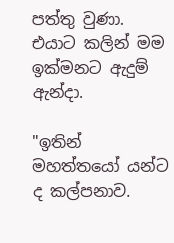පත්තු වුණා. එයාට කලින් මම ඉක්මනට ඇදුම් ඇන්දා.

"ඉතින් මහත්තයෝ යන්ට ද කල්පනාව.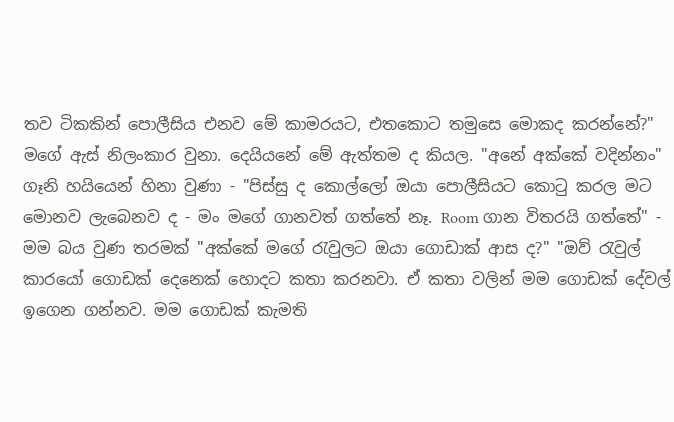තව ටිකකින් පොලීසිය එනව මේ කාමරයට, එතකොට තමුසෙ මොකද කරන්නේ?" මගේ ඇස් නිලංකාර වුනා. දෙයියනේ මේ ඇත්තම ද කියල. "අනේ අක්කේ වදින්නං" ගෑනි හයියෙන් හිනා වුණා - "පිස්සු ද කොල්ලෝ ඔයා පොලීසියට කොටු කරල මට මොනව ලැබෙනව ද - මං මගේ ගානවත් ගත්තේ නෑ. Room ගාන විතරයි ගත්තේ" - මම බය වුණ තරමක් "අක්කේ මගේ රැවුලට ඔයා ගොඩාක් ආස ද?" "ඔව් රැවුල් කාරයෝ ගොඩක් දෙනෙක් හොදට කතා කරනවා. ඒ කතා වලින් මම ගොඩක් දේවල් ඉගෙන ගන්නව. මම ගොඩක් කැමති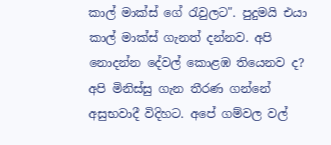කාල් මාක්ස් ගේ රැවුලට". පුදුමයි එයා කාල් මාක්ස් ගැනත් දන්නව. අපි නොදන්න දේවල් කොළඹ තියෙනව ද? අපි මිනිස්සු ගැන තීරණ ගන්නේ අසුභවාදී විදිහට. අපේ ගම්වල වල්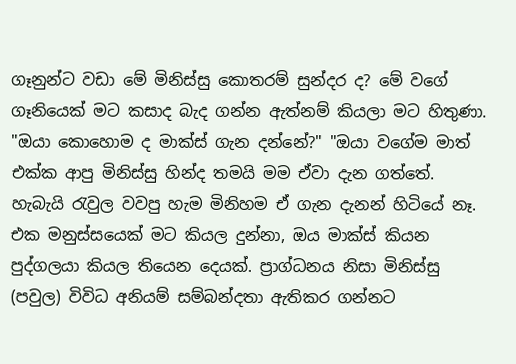ගෑනුන්ට වඩා මේ මිනිස්සු කොතරම් සුන්දර ද? මේ වගේ ගෑනියෙක් මට කසාද බැද ගන්න ඇත්නම් කියලා මට හිතුණා. "ඔයා කොහොම ද මාක්ස් ගැන දන්නේ?" "ඔයා වගේම මාත් එක්ක ආපු මිනිස්සු හින්ද තමයි මම ඒවා දැන ගත්තේ. හැබැයි රැවුල වවපු හැම මිනිහම ඒ ගැන දැනන් හිටියේ නෑ. එක මනුස්සයෙක් මට කියල දුන්නා, ඔය මාක්ස් කියන පුද්ගලයා කියල තියෙන දෙයක්. ප්‍රාග්ධනය නිසා මිනිස්සු (පවුල) විවිධ අනියම් සම්බන්දතා ඇතිකර ගන්නට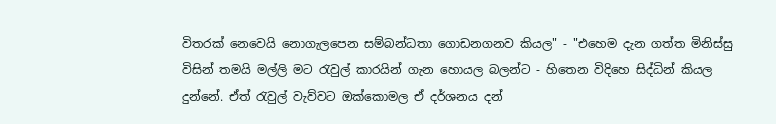විතරක් නෙවෙයි නොගැලපෙන සම්බන්ධතා ගොඩනගනව කියල" - "එහෙම දැන ගත්ත මිනිස්සු විසින් තමයි මල්ලි මට රැවුල් කාරයින් ගැන හොයල බලන්ට - හිතෙන විදිහෙ සිද්ධින් කියල දුන්නේ. ඒත් රැවුල් වැව්වට ඔක්කොමල ඒ දර්ශනය දන්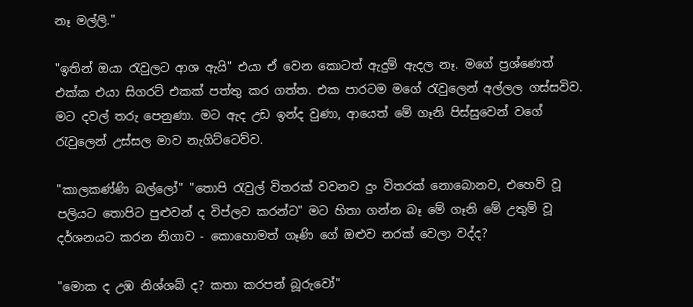නෑ මල්ලි."

"ඉතින් ඔයා රැවුලට ආශ ඇයි" එයා ඒ වෙන කොටත් ඇදුම් ඇදල නෑ. මගේ ප්‍රශ්ණෙත් එක්ක එයා සිගරට් එකක් පත්තු කර ගත්ත. එක පාරටම මගේ රැවුලෙන් අල්ලල ගස්සවිව. මට දවල් තරු පෙනුණා. මට ඇද උඩ ඉන්ද වුණා, ආයෙත් මේ ගෑනි පිස්සුවෙන් වගේ රැවුලෙන් උස්සල මාව නැගිට්ටෙව්ව.

"කාලකණ්ණි බල්ලෝ" "තොපි රැවුල් විතරක් වවනව දුං විතරක් නොබොනව, එහෙව් වූ පලියට තොපිට පුළුවන් ද විප්ලව කරන්ට" මට හිතා ගන්න බෑ මේ ගෑනි මේ උතුම් වූ දර්ශනයට කරන නිගාව - කොහොමත් ගෑණි ගේ ඔළුව නරක් වෙලා වද්ද?

"මොක ද උඹ නිශ්ශබ් ද? කතා කරපන් බූරුවෝ"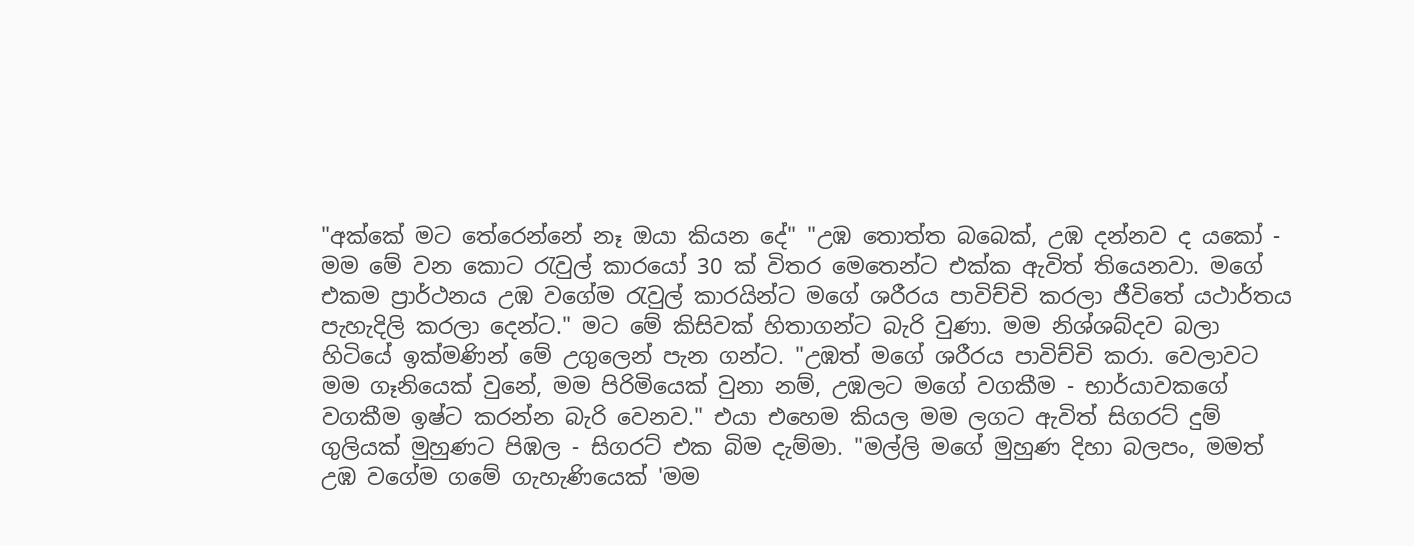"අක්කේ මට තේරෙන්නේ නෑ ඔයා කියන දේ" "උඹ තොත්ත බබෙක්, උඹ දන්නව ද යකෝ - මම මේ වන කොට රැවුල් කාරයෝ 30 ක් විතර මෙතෙන්ට එක්ක ඇවිත් තියෙනවා. මගේ එකම ප්‍රාර්ථනය උඹ වගේම රැවුල් කාරයින්ට මගේ ශරීරය පාවිච්චි කරලා ජීවිතේ යථාර්තය පැහැදිලි කරලා දෙන්ට." මට මේ කිසිවක් හිතාගන්ට බැරි වුණා. මම නිශ්ශබ්දව බලා හිටියේ ඉක්මණින් මේ උගුලෙන් පැන ගන්ට. "උඹත් මගේ ශරීරය පාවිච්චි කරා. වෙලාවට මම ගෑනියෙක් වුනේ, මම පිරිමියෙක් වුනා නම්, උඹලට මගේ වගකීම - භාර්යාවකගේ වගකීම ඉෂ්ට කරන්න බැරි වෙනව." එයා එහෙම කියල මම ලගට ඇවිත් සිගරට් දුම් ගුලියක් මුහුණට පිඹල - සිගරට් එක බිම දැම්මා. "මල්ලි මගේ මුහුණ දිහා බලපං, මමත් උඹ වගේම ගමේ ගැහැණියෙක් 'මම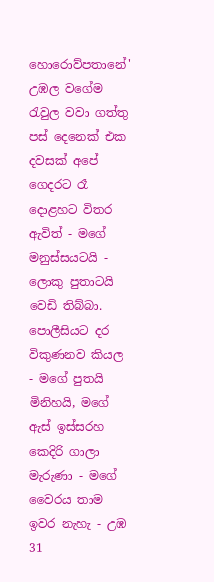හොරොව්පතානේ' උඹල වගේම රැවුල වවා ගත්තු පස් දෙනෙක් එක දවසක් අපේ ගෙදරට රෑ දොළහට විතර ඇවිත් - මගේ මනුස්සයටයි - ලොකු පුතාටයි වෙඩි තිබ්බා. පොලීසියට දර විකුණනව කියල - මගේ පුතයි මිනිහයි, මගේ ඇස් ඉස්සරහ කෙදිරි ගාලා මැරුණා - මගේ වෛරය තාම ඉවර නැහැ - උඹ 31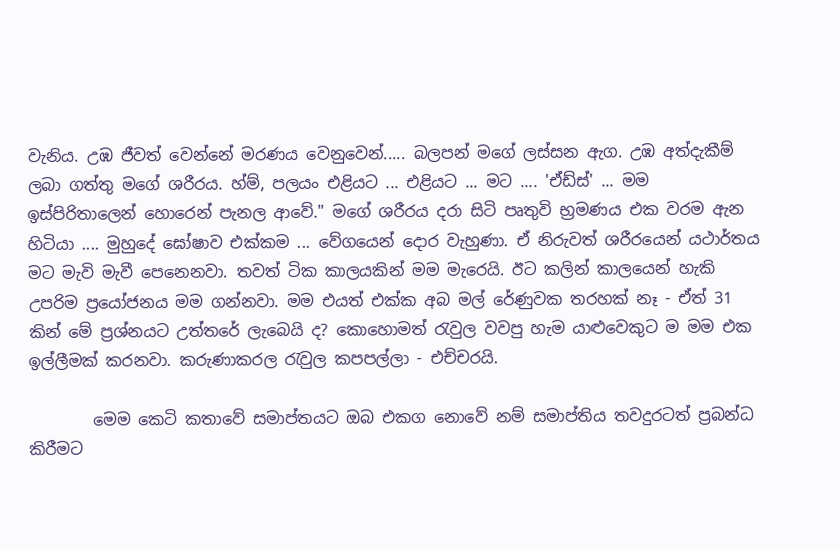වැනිය. උඹ ජීවත් වෙන්නේ මරණය වෙනුවෙන්..... බලපන් මගේ ලස්සන ඇග. උඹ අත්දැකීම් ලබා ගත්තු මගේ ශරීරය. හ්ම්, පලයං එළියට ... එළියට ... මට .... 'ඒඩ්ස්' ... මම ඉස්පිරිතාලෙන් හොරෙන් පැනල ආවේ." මගේ ශරීරය දරා සිටි පෘතුවි භ්‍රමණය එක වරම ඇන හිටියා .... මුහුදේ ඝෝෂාව එක්කම ... වේගයෙන් දොර වැහුණා. ඒ නිරුවත් ශරීරයෙන් යථාර්තය මට මැවි මැවී පෙනෙනවා. තවත් ටික කාලයකින් මම මැරෙයි. ඊට කලින් කාලයෙන් හැකි උපරිම ප්‍රයෝජනය මම ගන්නවා. මම එයත් එක්ක අබ මල් රේණුවක තරහක් නෑ - ඒත් 31 කින් මේ ප්‍රශ්නයට උත්තරේ ලැබෙයි ද? කොහොමත් රැවුල වවපු හැම යාළුවෙකුට ම මම එක ඉල්ලීමක් කරනවා. කරුණාකරල රැවුල කපපල්ලා - එච්චරයි.

        මෙම කෙටි කතාවේ සමාප්තයට ඔබ එකග නොවේ නම් සමාප්තිය තවදුරටත් ප්‍රබන්ධ කිරීමට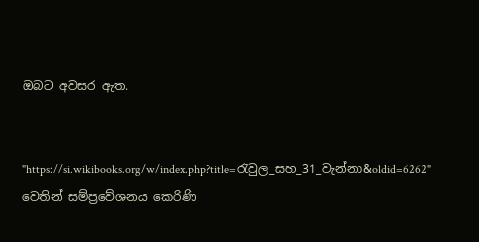ඔබට අවසර ඇත.


"https://si.wikibooks.org/w/index.php?title=රැවුල_සහ_31_වැන්නා&oldid=6262" වෙතින් සම්ප්‍රවේශනය කෙරිණි